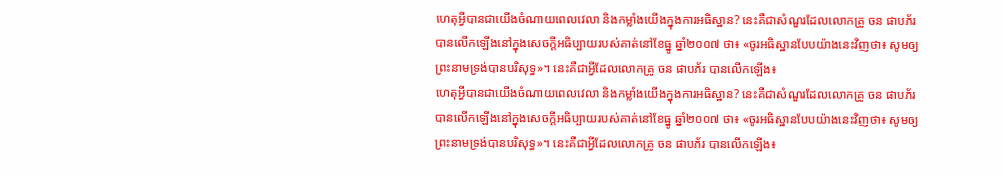ហេតុអ្វីបានជាយើងចំណាយពេលវេលា និងកម្លាំងយើងក្នុងការអធិស្ឋាន? នេះគឺជាសំណួរដែលលោកគ្រូ ចន ផាបភ័រ បានលើកឡើងនៅក្នុងសេចក្ដីអធិប្បាយរបស់គាត់នៅខែធ្នូ ឆ្នាំ២០០៧ ថា៖ «ចូរអធិស្ឋានបែបយ៉ាងនេះវិញថា៖ សូមឲ្យព្រះនាមទ្រង់បានបរិសុទ្ធ»។ នេះគឺជាអ្វីដែលលោកគ្រូ ចន ផាបភ័រ បានលើកឡើង៖
ហេតុអ្វីបានជាយើងចំណាយពេលវេលា និងកម្លាំងយើងក្នុងការអធិស្ឋាន? នេះគឺជាសំណួរដែលលោកគ្រូ ចន ផាបភ័រ បានលើកឡើងនៅក្នុងសេចក្ដីអធិប្បាយរបស់គាត់នៅខែធ្នូ ឆ្នាំ២០០៧ ថា៖ «ចូរអធិស្ឋានបែបយ៉ាងនេះវិញថា៖ សូមឲ្យព្រះនាមទ្រង់បានបរិសុទ្ធ»។ នេះគឺជាអ្វីដែលលោកគ្រូ ចន ផាបភ័រ បានលើកឡើង៖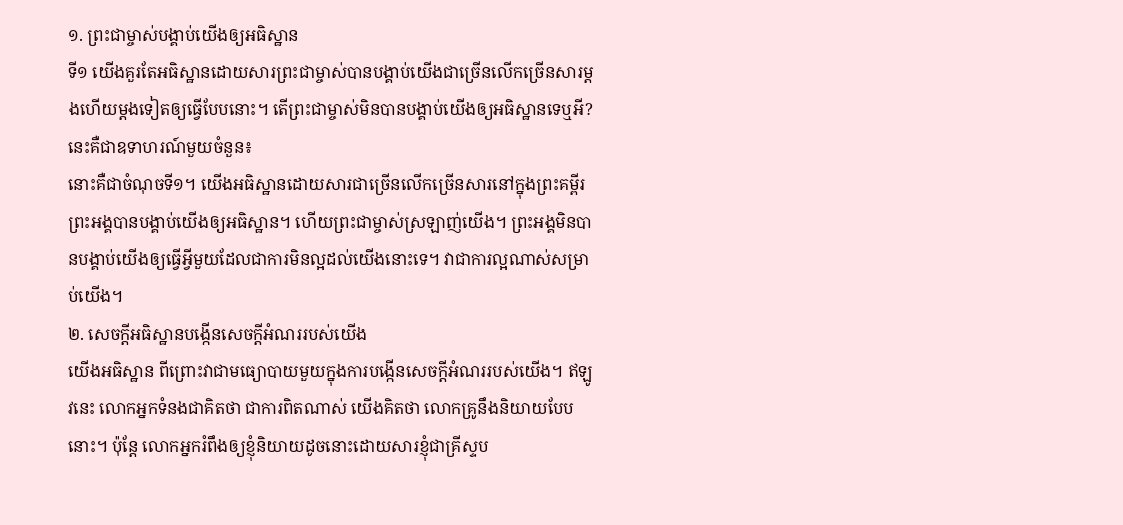១. ព្រះជាម្ចាស់បង្គាប់យើងឲ្យអធិស្ឋាន
ទី១ យើងគួរតែអធិស្ឋានដោយសារព្រះជាម្ចាស់បានបង្គាប់យើងជាច្រើនលើកច្រើនសារម្ដងហើយម្ដងទៀតឲ្យធ្វើបែបនោះ។ តើព្រះជាម្ចាស់មិនបានបង្គាប់យើងឲ្យអធិស្ឋានទេឬអី? នេះគឺជាឧទាហរណ៍មួយចំនួន៖
នោះគឺជាចំណុចទី១។ យើងអធិស្ឋានដោយសារជាច្រើនលើកច្រើនសារនៅក្នុងព្រះគម្ពីរ ព្រះអង្គបានបង្គាប់យើងឲ្យអធិស្ឋាន។ ហើយព្រះជាម្ចាស់ស្រឡាញ់យើង។ ព្រះអង្គមិនបានបង្គាប់យើងឲ្យធ្វើអ្វីមួយដែលជាការមិនល្អដល់យើងនោះទេ។ វាជាការល្អណាស់សម្រាប់យើង។
២. សេចក្ដីអធិស្ឋានបង្កើនសេចក្ដីអំណររបស់យើង
យើងអធិស្ឋាន ពីព្រោះវាជាមធ្យោបាយមួយក្នុងការបង្កើនសេចក្ដីអំណររបស់យើង។ ឥឡូវនេះ លោកអ្នកទំនងជាគិតថា ជាការពិតណាស់ យើងគិតថា លោកគ្រូនឹងនិយាយបែបនោះ។ ប៉ុន្តែ លោកអ្នករំពឹងឲ្យខ្ញុំនិយាយដូចនោះដោយសារខ្ញុំជាគ្រីស្ទប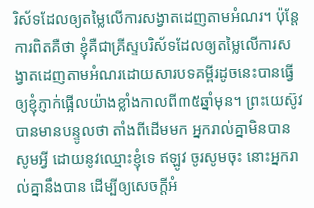រិស័ទដែលឲ្យតម្លៃលើការសង្វាតដេញតាមអំណរ។ ប៉ុន្តែ ការពិតគឺថា ខ្ញុំគឺជាគ្រីស្ទបរិស័ទដែលឲ្យតម្លៃលើការសង្វាតដេញតាមអំណរដោយសារបទគម្ពីរដូចនេះបានធ្វើឲ្យខ្ញុំភ្ញាក់ផ្អើលយ៉ាងខ្លាំងកាលពី៣៥ឆ្នាំមុន។ ព្រះយេស៊ូវបានមានបន្ទូលថា តាំងពីដើមមក អ្នករាល់គ្នាមិនបានសូមអ្វី ដោយនូវឈ្មោះខ្ញុំទេ ឥឡូវ ចូរសូមចុះ នោះអ្នករាល់គ្នានឹងបាន ដើម្បីឲ្យសេចក្ដីអំ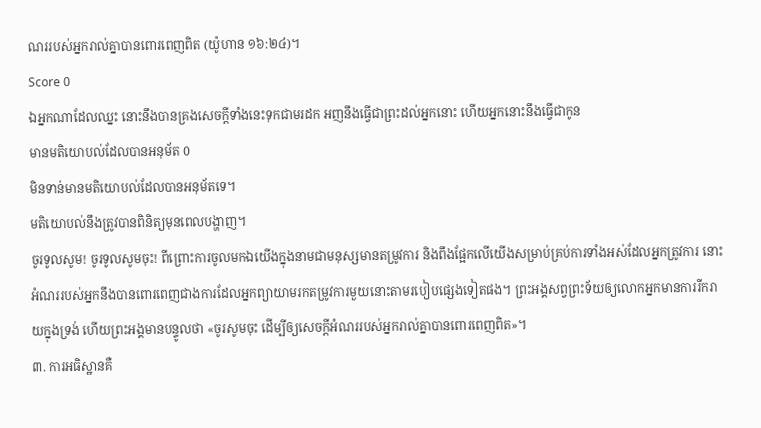ណររបស់អ្នករាល់គ្នាបានពោរពេញពិត (យ៉ូហាន ១៦:២៤)។
Score 0
ឯអ្នកណាដែលឈ្នះ នោះនឹងបានគ្រងសេចក្ដីទាំងនេះទុកជាមរដក អញនឹងធ្វើជាព្រះដល់អ្នកនោះ ហើយអ្នកនោះនឹងធ្វើជាកូន
មានមតិយោបល់ដែលបានអនុម័ត 0
មិនទាន់មានមតិយោបល់ដែលបានអនុម័តទេ។
មតិយោបល់នឹងត្រូវបានពិនិត្យមុនពេលបង្ហាញ។
ចូរទូលសូម! ចូរទូលសូមចុះ! ពីព្រោះការចូលមកឯយើងក្នុងនាមជាមនុស្សមានតម្រូវការ និងពឹងផ្អែកលើយើងសម្រាប់គ្រប់ការទាំងអស់ដែលអ្នកត្រូវការ នោះអំណររបស់អ្នកនឹងបានពោរពេញជាងការដែលអ្នកព្យាយាមរកតម្រូវការមួយនោះតាមរបៀបផ្សេងទៀតផង។ ព្រះអង្គសព្វព្រះទ័យឲ្យលោកអ្នកមានការរីករាយក្នុងទ្រង់ ហើយព្រះអង្គមានបន្ទូលថា «ចូរសូមចុះ ដើម្បីឲ្យសេចក្ដីអំណររបស់អ្នករាល់គ្នាបានពោរពេញពិត»។
៣. ការអធិស្ឋានគឺ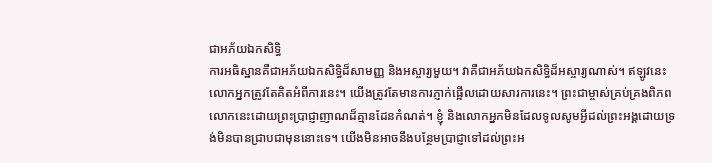ជាអភ័យឯកសិទ្ធិ
ការអធិស្ឋានគឺជាអភ័យឯកសិទ្ធិដ៏សាមញ្ញ និងអស្ចារ្យមួយ។ វាគឺជាអភ័យឯកសិទ្ធិដ៏អស្ចារ្យណាស់។ ឥឡូវនេះ លោកអ្នកត្រូវតែគិតអំពីការនេះ។ យើងត្រូវតែមានការភ្ញាក់ផ្អើលដោយសារការនេះ។ ព្រះជាម្ចាស់គ្រប់គ្រងពិភពលោកនេះដោយព្រះប្រាជ្ញាញាណដ៏គ្មានដែនកំណត់។ ខ្ញុំ និងលោកអ្នកមិនដែលទូលសូមអ្វីដល់ព្រះអង្គដោយទ្រង់មិនបានជ្រាបជាមុននោះទេ។ យើងមិនអាចនឹងបន្ថែមប្រាជ្ញាទៅដល់ព្រះអ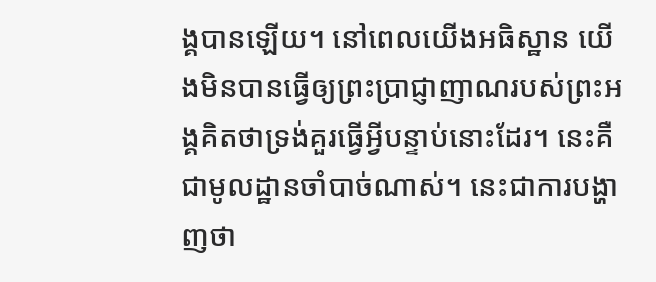ង្គបានឡើយ។ នៅពេលយើងអធិស្ឋាន យើងមិនបានធ្វើឲ្យព្រះប្រាជ្ញាញាណរបស់ព្រះអង្គគិតថាទ្រង់គួរធ្វើអ្វីបន្ទាប់នោះដែរ។ នេះគឺជាមូលដ្ឋានចាំបាច់ណាស់។ នេះជាការបង្ហាញថា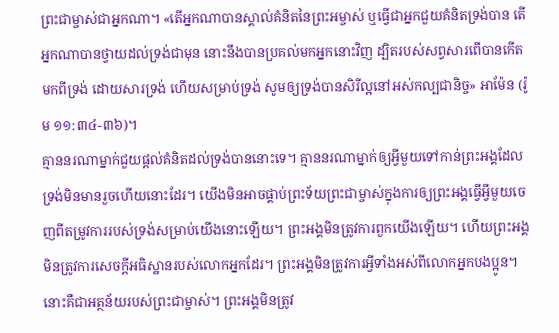ព្រះជាម្ចាស់ជាអ្នកណា។ «តើអ្នកណាបានស្គាល់គំនិតនៃព្រះអម្ចាស់ ឬធ្វើជាអ្នកជួយគំនិតទ្រង់បាន តើអ្នកណាបានថ្វាយដល់ទ្រង់ជាមុន នោះនឹងបានប្រគល់មកអ្នកនោះវិញ ដ្បិតរបស់សព្វសារពើបានកើតមកពីទ្រង់ ដោយសារទ្រង់ ហើយសម្រាប់ទ្រង់ សូមឲ្យទ្រង់បានសិរីល្អនៅអស់កល្បជានិច្ច» អាម៉ែន (រ៉ូម ១១:៣៤-៣៦)។
គ្មាននរណាម្នាក់ជួយផ្ដល់គំនិតដល់ទ្រង់បាននោះទេ។ គ្មាននរណាម្នាក់ឲ្យអ្វីមួយទៅកាន់ព្រះអង្គដែលទ្រង់មិនមានរួចហើយនោះដែរ។ យើងមិនអាចផ្គាប់ព្រះទ័យព្រះជាម្ចាស់ក្នុងការឲ្យព្រះអង្គធ្វើអ្វីមួយចេញពីតម្រូវការរបស់ទ្រង់សម្រាប់យើងនោះឡើយ។ ព្រះអង្គមិនត្រូវការពួកយើងឡើយ។ ហើយព្រះអង្គមិនត្រូវការសេចក្ដីអធិស្ឋានរបស់លោកអ្នកដែរ។ ព្រះអង្គមិនត្រូវការអ្វីទាំងអស់ពីលោកអ្នកបងប្អូន។ នោះគឺជាអត្ថន័យរបស់ព្រះជាម្ចាស់។ ព្រះអង្គមិនត្រូវ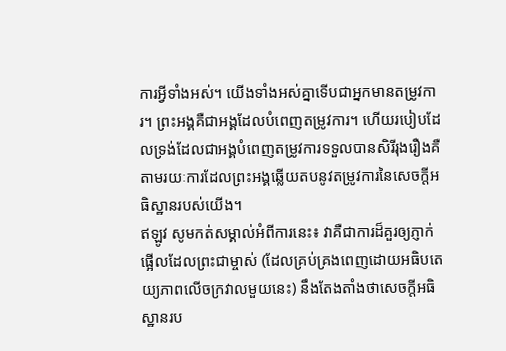ការអ្វីទាំងអស់។ យើងទាំងអស់គ្នាទើបជាអ្នកមានតម្រូវការ។ ព្រះអង្គគឺជាអង្គដែលបំពេញតម្រូវការ។ ហើយរបៀបដែលទ្រង់ដែលជាអង្គបំពេញតម្រូវការទទួលបានសិរីរុងរឿងគឺតាមរយៈការដែលព្រះអង្គឆ្លើយតបនូវតម្រូវការនៃសេចក្ដីអធិស្ឋានរបស់យើង។
ឥឡូវ សូមកត់សម្គាល់អំពីការនេះ៖ វាគឺជាការដ៏គួរឲ្យភ្ញាក់ផ្អើលដែលព្រះជាម្ចាស់ (ដែលគ្រប់គ្រងពេញដោយអធិបតេយ្យភាពលើចក្រវាលមួយនេះ) នឹងតែងតាំងថាសេចក្ដីអធិស្ឋានរប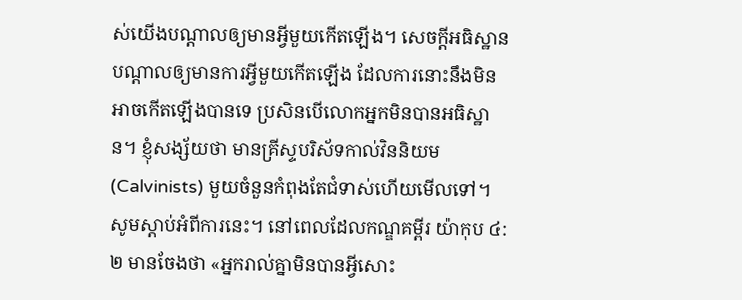ស់យើងបណ្ដាលឲ្យមានអ្វីមួយកើតឡើង។ សេចក្ដីអធិស្ឋានបណ្ដាលឲ្យមានការអ្វីមួយកើតឡើង ដែលការនោះនឹងមិនអាចកើតឡើងបានទេ ប្រសិនបើលោកអ្នកមិនបានអធិស្ឋាន។ ខ្ញុំសង្ស័យថា មានគ្រីស្ទបរិស័ទកាល់វិននិយម (Calvinists) មួយចំនួនកំពុងតែជំទាស់ហើយមើលទៅ។
សូមស្ដាប់អំពីការនេះ។ នៅពេលដែលកណ្ឌគម្ពីរ យ៉ាកុប ៤:២ មានចែងថា «អ្នករាល់គ្នាមិនបានអ្វីសោះ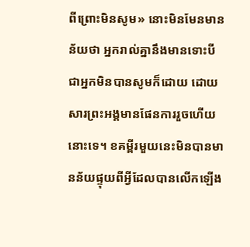ពីព្រោះមិនសូម» នោះមិនមែនមានន័យថា អ្នករាល់គ្នានឹងមានទោះបីជាអ្នកមិនបានសូមក៏ដោយ ដោយសារព្រះអង្គមានផែនការរួចហើយនោះទេ។ ខគម្ពីរមួយនេះមិនបានមានន័យផ្ទុយពីអ្វីដែលបានលើកឡើង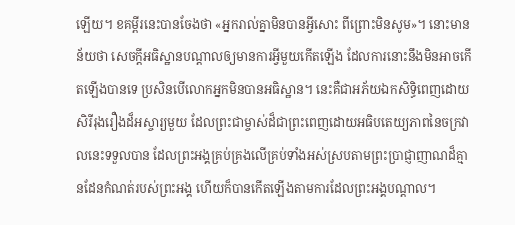ឡើយ។ ខគម្ពីរនេះបានចែងថា «អ្នករាល់គ្នាមិនបានអ្វីសោះ ពីព្រោះមិនសូម»។ នោះមានន័យថា សេចក្ដីអធិស្ឋានបណ្ដាលឲ្យមានការអ្វីមួយកើតឡើង ដែលការនោះនឹងមិនអាចកើតឡើងបានទេ ប្រសិនបើលោកអ្នកមិនបានអធិស្ឋាន។ នេះគឺជាអភ័យឯកសិទ្ធិពេញដោយសិរីរុងរឿងដ៏អស្ចារ្យមួយ ដែលព្រះជាម្ចាស់ដ៏ជាព្រះពេញដោយអធិបតេយ្យភាពនៃចក្រវាលនេះទទួលបាន ដែលព្រះអង្គគ្រប់គ្រងលើគ្រប់ទាំងអស់ស្របតាមព្រះប្រាជ្ញាញាណដ៏គ្មានដែនកំណត់របស់ព្រះអង្គ ហើយក៏បានកើតឡើងតាមការដែលព្រះអង្គបណ្ដាល។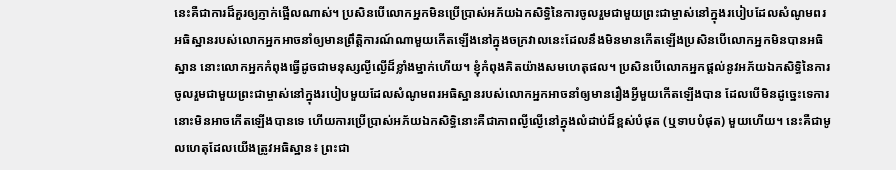នេះគឺជាការដ៏គួរឲ្យភ្ញាក់ផ្អើលណាស់។ ប្រសិនបើលោកអ្នកមិនប្រើប្រាស់អភ័យឯកសិទ្ធិនៃការចូលរួមជាមួយព្រះជាម្ចាស់នៅក្នុងរបៀបដែលសំណូមពរអធិស្ឋានរបស់លោកអ្នកអាចនាំឲ្យមានព្រឹត្តិការណ៍ណាមួយកើតឡើងនៅក្នុងចក្រវាលនេះដែលនឹងមិនមានកើតឡើងប្រសិនបើលោកអ្នកមិនបានអធិស្ឋាន នោះលោកអ្នកកំពុងធ្វើដូចជាមនុស្សល្ងីល្ងើដ៏ខ្លាំងម្នាក់ហើយ។ ខ្ញុំកំពុងគិតយ៉ាងសមហេតុផល។ ប្រសិនបើលោកអ្នកផ្ដល់នូវអភ័យឯកសិទ្ធិនៃការចូលរួមជាមួយព្រះជាម្ចាស់នៅក្នុងរបៀបមួយដែលសំណូមពរអធិស្ឋានរបស់លោកអ្នកអាចនាំឲ្យមានរឿងអ្វីមួយកើតឡើងបាន ដែលបើមិនដូច្នេះទេការនោះមិនអាចកើតឡើងបានទេ ហើយការប្រើប្រាស់អភ័យឯកសិទ្ធិនោះគឺជាភាពល្ងីល្ងើនៅក្នុងលំដាប់ដ៏ខ្ពស់បំផុត (ឬទាបបំផុត) មួយហើយ។ នេះគឺជាមូលហេតុដែលយើងត្រូវអធិស្ឋាន៖ ព្រះជា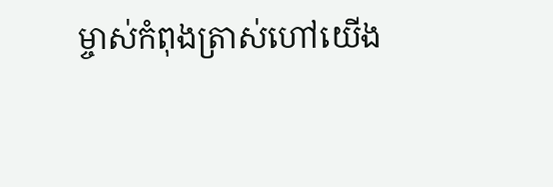ម្ចាស់កំពុងត្រាស់ហៅយើង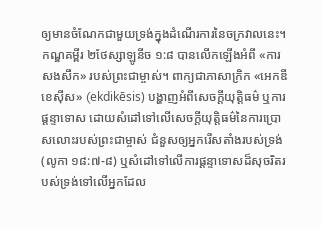ឲ្យមានចំណែកជាមួយទ្រង់ក្នុងដំណើរការនៃចក្រវាលនេះ។
កណ្ឌគម្ពីរ ២ថែស្សាឡូនីច ១:៨ បានលើកឡើងអំពី «ការសងសឹក» របស់ព្រះជាម្ចាស់។ ពាក្យជាភាសាក្រិក «អេកឌីខេស៊ីស» (ekdikēsis) បង្ហាញអំពីសេចក្ដីយុត្តិធម៌ ឬការផ្ដន្ទាទោស ដោយសំដៅទៅលើសេចក្ដីយុត្តិធម៌នៃការប្រោសលោះរបស់ព្រះជាម្ចាស់ ជំនួសឲ្យអ្នករើសតាំងរបស់ទ្រង់ (លូកា ១៨:៧-៨) ឬសំដៅទៅលើការផ្ដន្ទាទោសដ៏សុចរិតរបស់ទ្រង់ទៅលើអ្នកដែល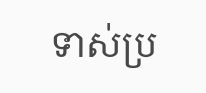ទាស់ប្រ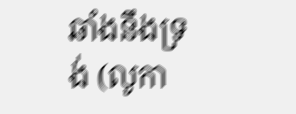ឆាំងនឹងទ្រង់ (លូកា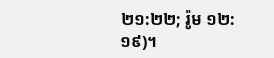២១:២២; រ៉ូម ១២:១៩)។